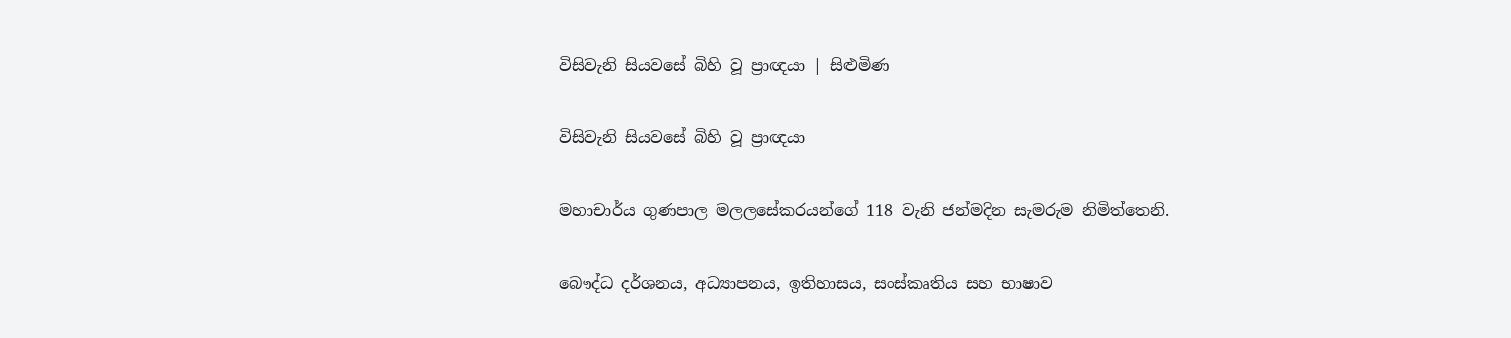විසිවැනි සියවසේ බිහි වූ ප්‍රාඥයා | සිළුමිණ

විසිවැනි සියවසේ බිහි වූ ප්‍රාඥයා

මහාචාර්ය ගුණපාල මලලසේකරයන්ගේ 118 වැනි ජන්මදින සැමරුම නිමිත්තෙනි.

බෞද්ධ දර්ශනය, අධ්‍යාපනය, ඉතිහාසය, සංස්කෘතිය සහ භාෂාව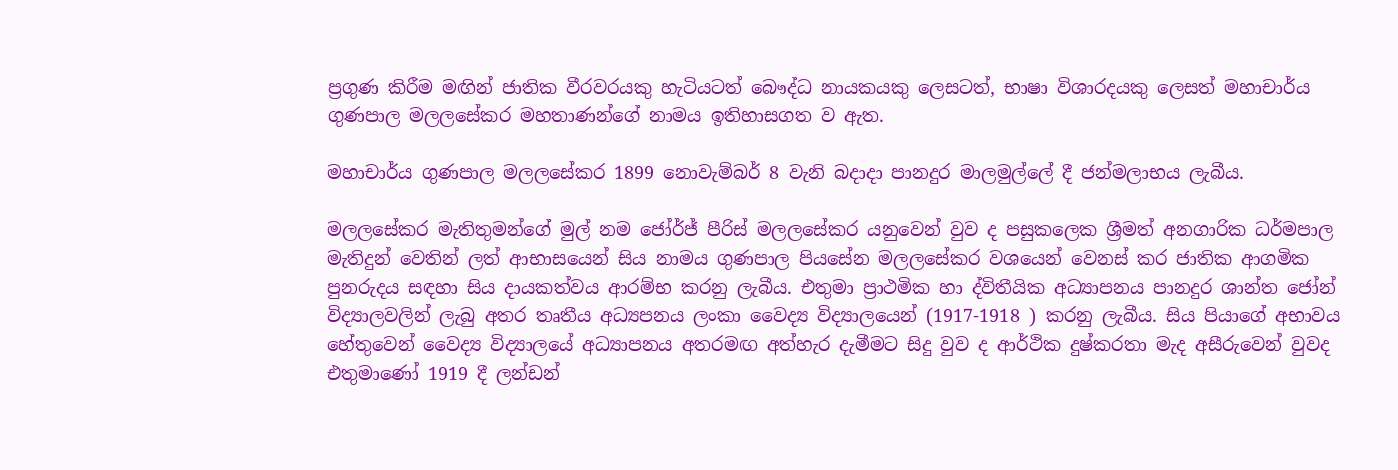ප්‍රගුණ කිරීම මඟින් ජාතික වීරවරයකු හැටියටත් බෞද්ධ නායකයකු ලෙසටත්, භාෂා විශාරදයකු ලෙසත් මහාචාර්ය ගුණපාල මලලසේකර මහතාණන්ගේ නාමය ඉතිහාසගත ව ඇත.

මහාචාර්ය ගුණපාල මලලසේකර 1899 නොවැම්බර් 8 වැනි බදාදා පානදුර මාලමුල්ලේ දී ජන්මලාභය ලැබීය.

මලලසේකර මැතිතුමන්ගේ මුල් නම ජෝර්ජ් පීරිස් මලලසේකර යනුවෙන් වුව ද පසුකලෙක ශ්‍රීමත් අනගාරික ධර්මපාල මැතිදුන් වෙතින් ලත් ආභාසයෙන් සිය නාමය ගුණපාල පියසේන මලලසේකර වශයෙන් වෙනස් කර ජාතික ආගමික පුනරුදය සඳහා සිය දායකත්වය ආරම්භ කරනු ලැබීය. එතුමා ප්‍රාථමික හා ද්විතීයික අධ්‍යාපනය පානදුර ශාන්ත ජෝන් විද්‍යාලවලින් ලැබු අතර තෘතීය අධ්‍යපනය ලංකා වෛද්‍ය විද්‍යාලයෙන් (1917-1918 ) කරනු ලැබීය. සිය පියාගේ අභාවය හේතුවෙන් වෛද්‍ය විද්‍යාලයේ අධ්‍යාපනය අතරමඟ අත්හැර දැමීමට සිදු වුව ද අ‍ාර්ථික දුෂ්කරතා මැද අසීරුවෙන් වුවද එතුමාණෝ 1919 දී ලන්ඩන්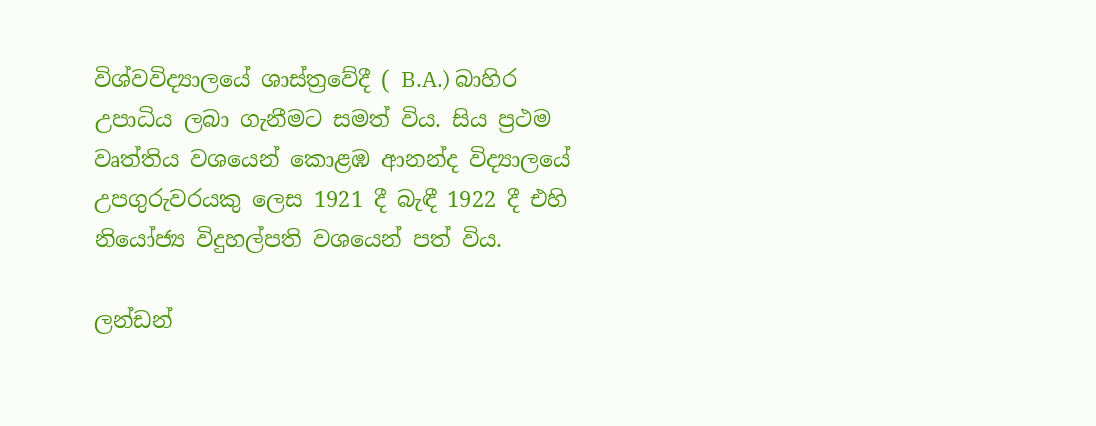විශ්වවිද්‍යාලයේ ශාස්ත්‍රවේදී ( B.A.) බාහිර උපාධිය ලබා ගැනීමට සමත් විය. සිය ප්‍රථම වෘත්තිය ව‍ශයෙන් කොළඹ ආනන්ද විද්‍යාලයේ උප‍ගුරුවරයකු ලෙස 1921 දී බැඳී 1922 දී එහි නියෝජ්‍ය විදුහල්පති වශයෙන් පත් විය.

ලන්ඩන්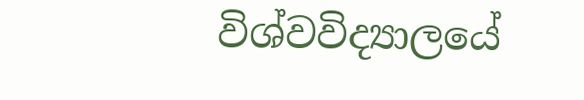විශ්වවිද්‍යාලයේ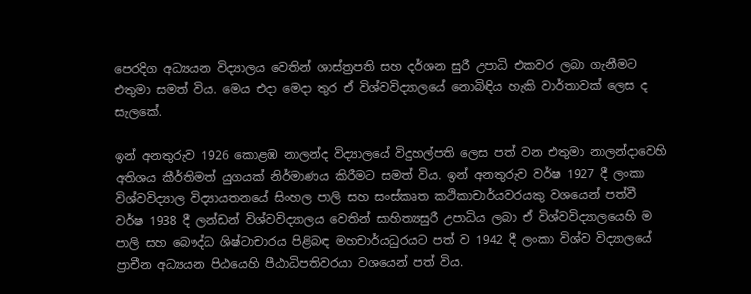පෙරදිග අධ්‍යයන විද්‍යාලය වෙතින් ශාස්ත්‍රපති සහ දර්ශන සුරී උපාධි එකවර ලබා ගැනීමට එතුමා සමත් විය. මෙය එදා මෙදා තුර ඒ විශ්වවිද්‍යාලයේ නොබි‍ඳිය හැකි ව‍ාර්තාවක් ලෙස ද සැලකේ.

ඉන් අනතුරුව 1926 කොළඹ නාලන්ද විද්‍යාලයේ විදුහල්පති ලෙස පත් වන එතුමා නාලන්දාවෙහි අතිශය කීර්තිමත් යුගයක් නිර්මාණය කිරීමට සමත් විය. ඉන් අනතුරුව වර්ෂ 1927 දී ලංකා විශ්වවිද්‍යාල විද්‍යායතනයේ සිංහල පාලි සහ සංස්කෘත කථිකාචාර්යවරයකු වශයෙන් පත්වී වර්ෂ 1938 දී ලන්ඩන් විශ්වවිද්‍යාලය වෙතින් සාහිත්‍යසුරී උපාධිය ලබා ඒ විශ්වවිද්‍යාලයෙහි ම පාලි සහ බෞද්ධ ශිෂ්ටාචාරය පිළිබඳ මහචාර්යධුරයට පත් ව 1942 දී ලංකා විශ්ව විද්‍යාලයේ ප්‍රාචීන අධ්‍යයන පිඨයෙහි පීඨාධිපතිවරයා වශයෙන් පත් විය.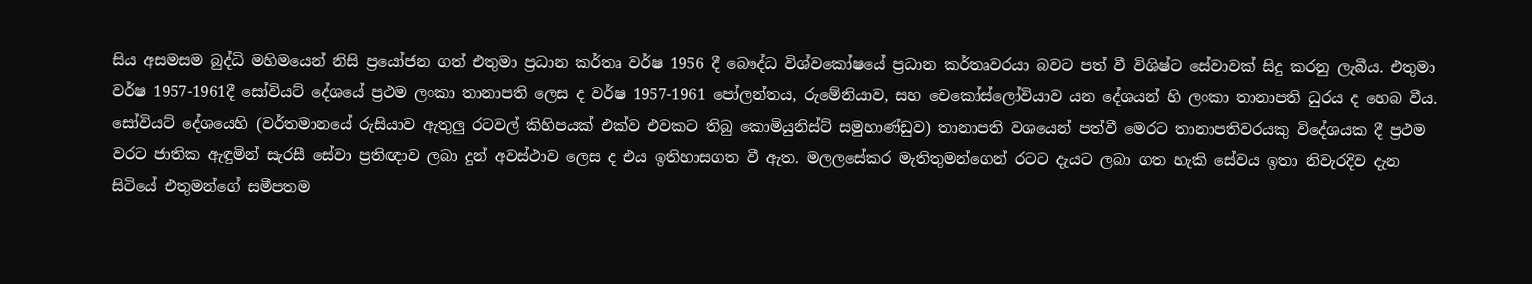සිය අසමසම බුද්ධි මහිමයෙන් නිසි ප්‍රයෝජන ගත් එතුමා ප්‍රධාන කර්තෘ වර්ෂ 1956 දී බෞද්ධ විශ්වකෝෂයේ ප්‍රධාන කර්තෘවරයා බවට පත් වී විශිෂ්ට සේවාවක් සිදු කරනු ලැබීය. එතුමා වර්ෂ 1957-1961දී සෝවියට් දේශයේ ප්‍රථම ලංකා තානාපති ලෙස ද වර්ෂ 1957-1961 පෝලන්තය, රුමේනියාව, සහ චෙකෝස්ලෝවියාව යන දේශයන් හි ලංකා තානාපති ධුරය ද හෙබ වීය. සෝවියට් දේශයෙහි (වර්තමානයේ රුසියාව ඇතුලු රටවල් කිහිපයක් එක්ව එවකට තිබු කොමියුනිස්ට් සමුහාණ්ඩුව) තානාපති වශයෙන් පත්වී මෙරට තානාපතිවරයකු විදේශයක දී ප්‍රථම වරට ජාතික ඇඳුමින් සැරසී සේවා ප්‍රතිඥාව ලබා දුන් අවස්ථාව ලෙස ද එය ඉතිහාසගත වී ඇත. මලලසේකර මැතිතුමන්ගෙන් රටට දැයට ලබා ගත හැකි සේවය ඉත‍ා නිවැරදිව දැන සිටියේ එතුමන්ගේ සමීපතම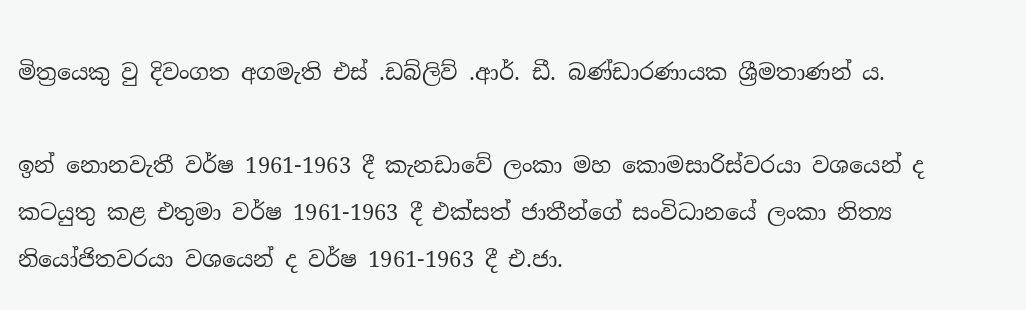මිත්‍රයෙකු වු දිවංගත අගමැති එස් .ඩබ්ලිව් .ආර්. ඩී. බණ්ඩාරණායක ශ්‍රීමතාණන් ය.

ඉන් නොනවැතී වර්ෂ 1961-1963 දී කැනඩාවේ ලංකා මහ කොමසාරිස්වරයා වශයෙන් ද කටයුතු කළ එතුමා වර්ෂ 1961-1963 දී එක්සත් ජාතීන්ගේ සංවිධානයේ ලංකා නිත්‍ය නියෝජිතවරයා වශයෙන් ද වර්ෂ 1961-1963 දී එ.ජා.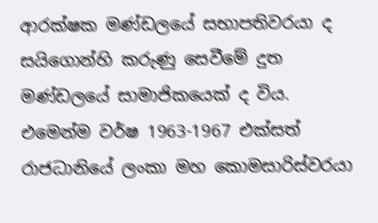ආරක්ෂක මණ්ඩලයේ සභාපතිවරයා ද සයිගොන්හි කරුණු සෙවීමේ දුත මණ්ඩලයේ සාමාජිකයෙක් ද විය. එමෙන්ම වර්ෂ 1963-1967 එක්සත් රාජධානියේ ලංකා මහ කොමසාරිස්වරයා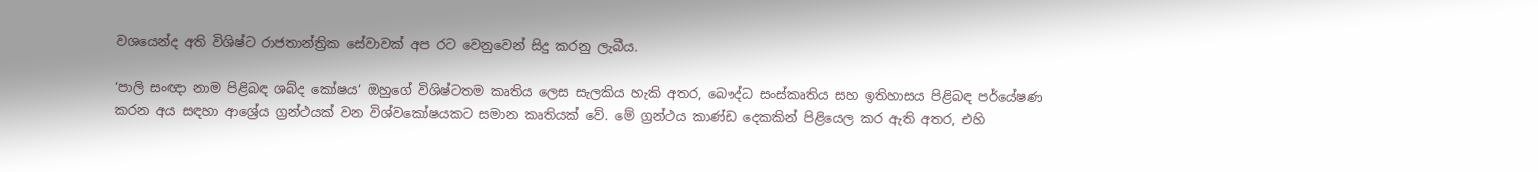වශයෙන්ද අති විශිෂ්ට රාජතාන්ත්‍රික සේවාවක් අප රට වෙනුවෙන් සිදු කරනු ලැබීය.

‘පාලි සංඥා නාම පිළිබඳ ශබ්ද කෝෂය’ ඔහුගේ විශිෂ්ටතම කෘතිය ලෙස සැලකිය හැකි අතර, බෞද්ධ සංස්කෘතිය සහ ඉතිහාසය පිළිබඳ පර්යේෂණ කරන අය සඳහා ආශ්‍රේය ග්‍රන්ථයක් වන විශ්වකෝෂයකට සමාන කෘතියක් වේ. මේ ග්‍රන්ථය කාණ්ඩ දෙකකින් පිළියෙල කර ඇති අතර, එහි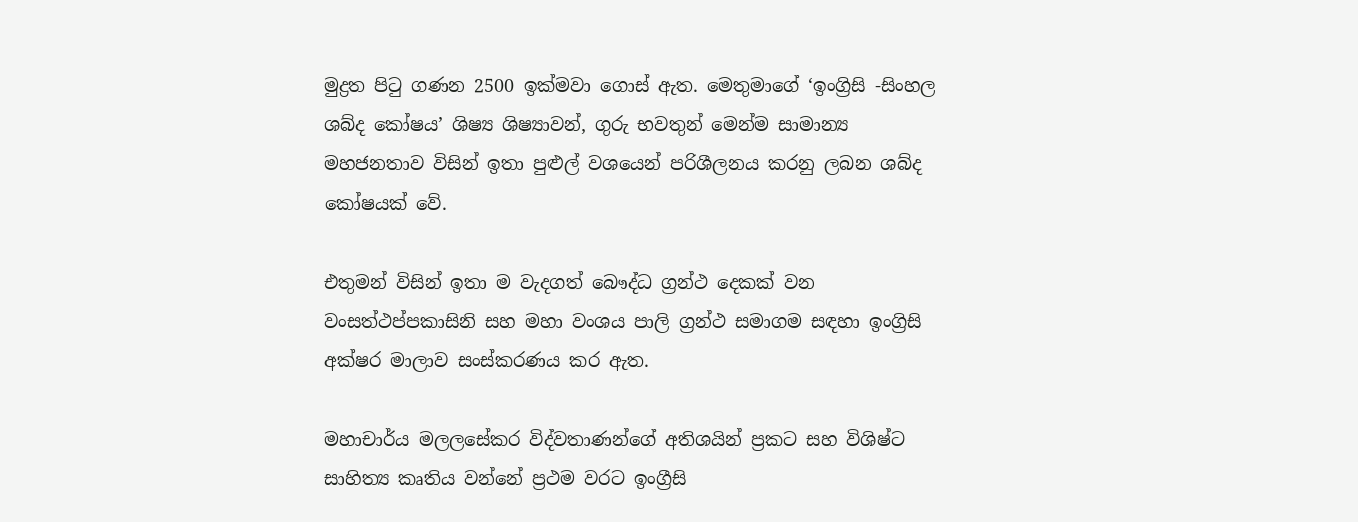මුද්‍රත පිටු ගණන 2500 ඉක්මවා ගොස් ඇත. මෙතුමාගේ ‘ඉංග්‍රිසි -සිංහල ශබ්ද කෝෂය’ ශිෂ්‍ය ශිෂ්‍යාවන්, ගුරු භවතුන් මෙන්ම සාමාන්‍ය මහජනතාව විසින් ඉතා පුළුල් වශයෙන් පරිශීලනය කරනු ලබන ශබ්ද කෝෂයක් වේ.

එතුම‍න් විසින් ඉතා ම වැදගත් බෞද්ධ ග්‍රන්ථ දෙකක් වන වංසත්ථප්පකාසිනි සහ මහා වංශය පාලි ග්‍රන්ථ සමාගම සඳහා ඉංග්‍රිසි අක්ෂර මාලාව සංස්කරණය කර ඇත.

මහාචාර්ය මලලසේකර විද්වතාණන්ගේ අතිශයින් ප්‍රකට සහ විශිෂ්ට සාහිත්‍ය කෘතිය වන්නේ ප්‍රථම වරට ඉංග්‍රීසි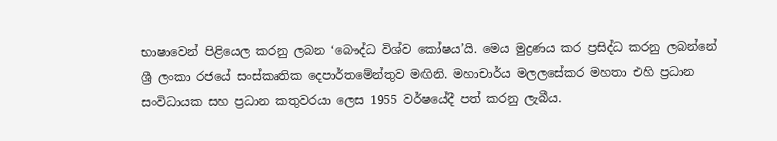භාෂාවෙන් පිළියෙල කරනු ලබන ‘බෞද්ධ විශ්ව කෝෂය’යි. මෙය මුද්‍රණය කර ප්‍රසිද්ධ කරනු ලබන්නේ ශ්‍රී ලංකා රජයේ සංස්කෘතික දෙපාර්තමේන්තුව මඟිනි. මහාචාර්ය මලලසේකර මහතා එහි ප්‍රධාන සංවිධායක සහ ප්‍රධාන කතුවරයා ලෙස 1955 වර්ෂයේදී පත් කරනු ලැබීය.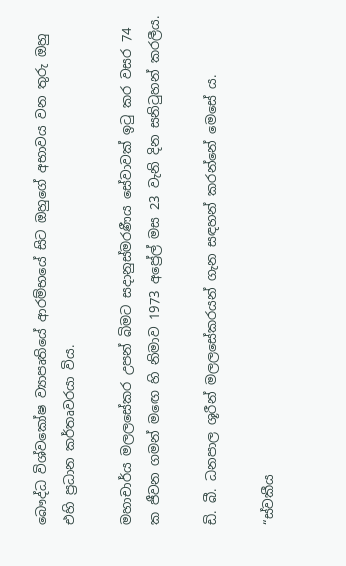බෞද්ධ විශ්වකෝෂ ව්‍යාපෘතියේ ආරම්භයේ සිට ඔහුගේ අභාවය වන තුරු ඔහු එහි ප්‍රධාන කර්තෘවරයා විය.

මහාචාර්ය මලලසේකර උපන් බිමට සදානුස්මරණීය සේවාවක් ඉටු කර වසර 74 ක ජීවන ගමන් මඟෙ හි නිමාව 1973 අප්‍රේල් මස 23 වැනි දින සනිටුහන් කරලීය.

ඩි. බී. ධනපාල ශූරීන් මලලසේකරයන් ගැන සඳහන් කරන්නේ මෙසේ ය.

“ස්වකීය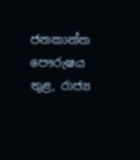ජනකාන්ත පෞරුෂය තුළ, රාජ්‍ය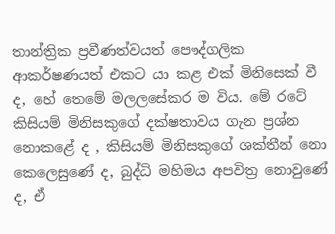තාන්ත්‍රික ප්‍රවීණත්වයත් පෞද්ගලික ආකර්ෂණයත් එකට යා කළ එක් මි‍නිසෙක් වී ද, හේ තෙමේ මලලසේකර ම විය. මේ රටේ කිසියම් මිනිසකුගේ දක්ෂතාවය ගැන ප්‍රශ්න නොකළේ ද , කිසියම් මිනිසකුගේ ශක්තීන් නො කෙලෙසුණේ ද, බුද්ධි මහිමය අපවිත්‍ර නොවුණේ ද, ඒ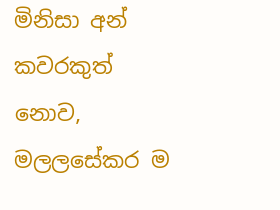මිනිසා අන් කවරකුත් නොව, මලලසේකර ම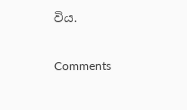විය.

Comments